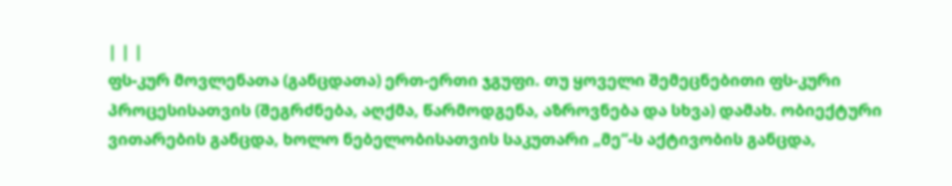| | |
ფს-კურ მოვლენათა (განცდათა) ერთ-ერთი ჯგუფი. თუ ყოველი შემეცნებითი ფს-კური პროცესისათვის (შეგრძნება, აღქმა, წარმოდგენა, აზროვნება და სხვა) დამახ. ობიექტური ვითარების განცდა, ხოლო ნებელობისათვის საკუთარი „მე“-ს აქტივობის განცდა,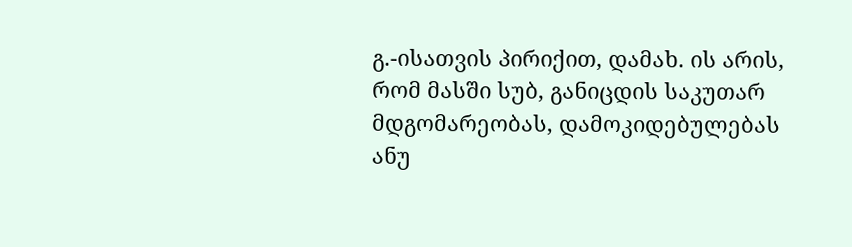გ.-ისათვის პირიქით, დამახ. ის არის, რომ მასში სუბ, განიცდის საკუთარ მდგომარეობას, დამოკიდებულებას ანუ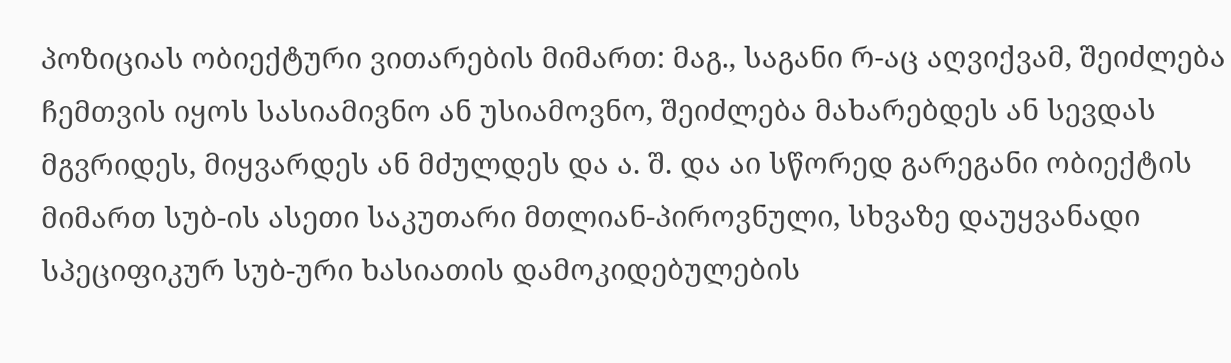პოზიციას ობიექტური ვითარების მიმართ: მაგ., საგანი რ-აც აღვიქვამ, შეიძლება ჩემთვის იყოს სასიამივნო ან უსიამოვნო, შეიძლება მახარებდეს ან სევდას მგვრიდეს, მიყვარდეს ან მძულდეს და ა. შ. და აი სწორედ გარეგანი ობიექტის მიმართ სუბ-ის ასეთი საკუთარი მთლიან-პიროვნული, სხვაზე დაუყვანადი სპეციფიკურ სუბ-ური ხასიათის დამოკიდებულების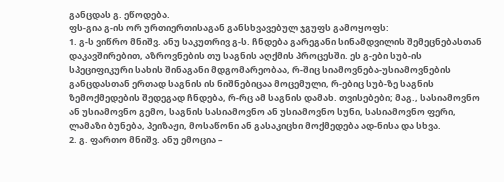განცდას გ. ეწოდება.
ფს-გია გ-ის ორ ურთიერთისაგან განსხვავებულ ჯგუფს გამოყოფს:
1. გ-ს ვიწრო მნიშვ. ანუ საკუთრივ გ-ს. ჩნდება გარეგანი სინამდვილის შემეცნებასთან დაკავშირებით, აზროვნების თუ საგნის აღქმის პროცესში. ეს გ-ები სუბ-ის სპეციფიკური სახის შინაგანი მდგომარეობაა, რ-შიც სიამოვნება-უსიამოვნების განცდასთან ერთად საგნის ის ნიშნებიცაა მოცემული, რ-ებიც სუბ-ზე საგნის ზემოქმედების შედეგად ჩნდება, რ-რც ამ საგნის დამახ. თვისებები; მაგ., სასიამოვნო ან უსიამოვნო გემო, საგნის სასიამოვნო ან უსიამოვნო სუნი, სასიამოვნო ფერი, ლამაზი ბუნება, პეიზაჟი, მოსაწონი ან გასაკიცხი მოქმედება ად-ნისა და სხვა.
2. გ. ფართო მნიშვ. ანუ ემოცია –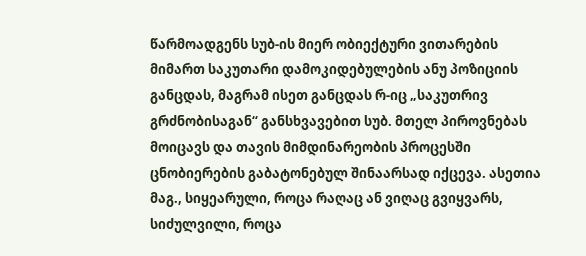წარმოადგენს სუბ-ის მიერ ობიექტური ვითარების მიმართ საკუთარი დამოკიდებულების ანუ პოზიციის განცდას, მაგრამ ისეთ განცდას რ-იც „საკუთრივ გრძნობისაგან“ განსხვავებით სუბ. მთელ პიროვნებას მოიცავს და თავის მიმდინარეობის პროცესში ცნობიერების გაბატონებულ შინაარსად იქცევა. ასეთია მაგ., სიყეარული, როცა რაღაც ან ვიღაც გვიყვარს, სიძულვილი, როცა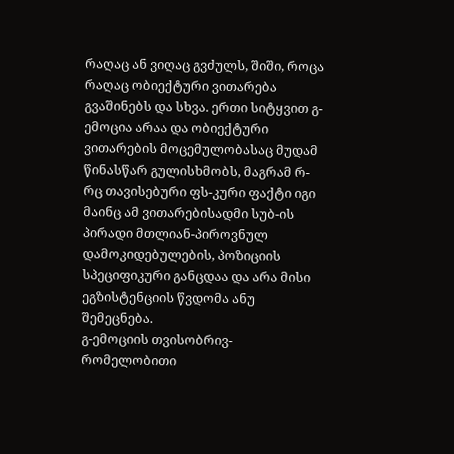რაღაც ან ვიღაც გვძულს, შიში, როცა რაღაც ობიექტური ვითარება გვაშინებს და სხვა. ერთი სიტყვით გ-ემოცია არაა და ობიექტური ვითარების მოცემულობასაც მუდამ წინასწარ გულისხმობს, მაგრამ რ-რც თავისებური ფს-კური ფაქტი იგი მაინც ამ ვითარებისადმი სუბ-ის პირადი მთლიან-პიროვნულ დამოკიდებულების, პოზიციის სპეციფიკური განცდაა და არა მისი ეგზისტენციის წვდომა ანუ შემეცნება.
გ-ემოციის თვისობრივ-რომელობითი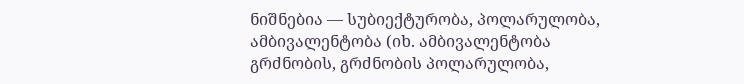ნიშნებია — სუბიექტურობა, პოლარულობა, ამბივალენტობა (იხ. ამბივალენტობა გრძნობის, გრძნობის პოლარულობა,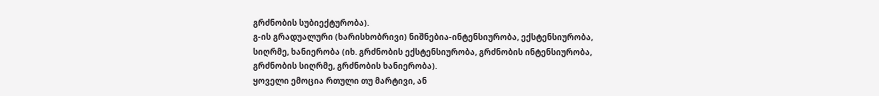გრძნობის სუბიექტურობა).
გ-ის გრადუალური (ხარისხობრივი) ნიშნებია-ინტენსიურობა, ექსტენსიურობა, სიღრმე, ხანიერობა (იხ. გრძნობის ექსტენსიურობა, გრძნობის ინტენსიურობა, გრძნობის სიღრმე, გრძნობის ხანიერობა).
ყოველი ემოცია რთული თუ მარტივი, ან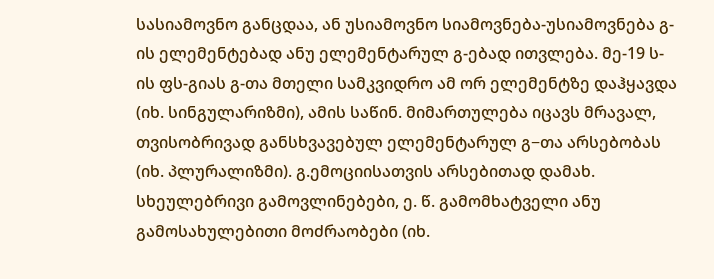სასიამოვნო განცდაა, ან უსიამოვნო სიამოვნება-უსიამოვნება გ-ის ელემენტებად ანუ ელემენტარულ გ-ებად ითვლება. მე-19 ს-ის ფს-გიას გ-თა მთელი სამკვიდრო ამ ორ ელემენტზე დაჰყავდა (იხ. სინგულარიზმი), ამის საწინ. მიმართულება იცავს მრავალ, თვისობრივად განსხვავებულ ელემენტარულ გ−თა არსებობას (იხ. პლურალიზმი). გ.ემოციისათვის არსებითად დამახ. სხეულებრივი გამოვლინებები, ე. წ. გამომხატველი ანუ გამოსახულებითი მოძრაობები (იხ.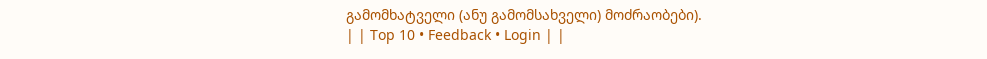გამომხატველი (ანუ გამომსახველი) მოძრაობები).
| | Top 10 • Feedback • Login | |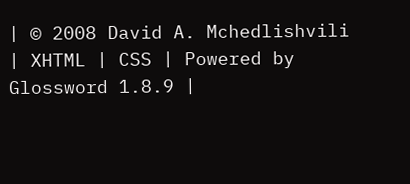| © 2008 David A. Mchedlishvili | XHTML | CSS | Powered by Glossword 1.8.9 |